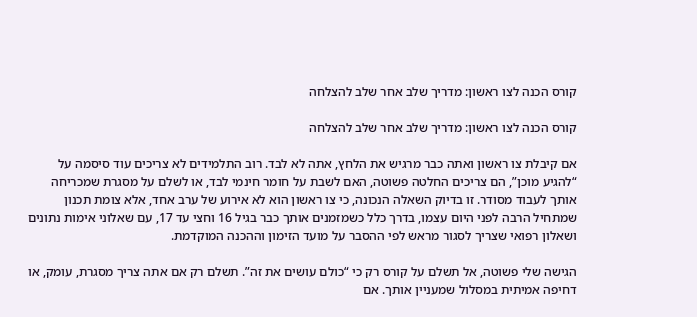קורס הכנה לצו ראשון: מדריך שלב אחר שלב להצלחה

קורס הכנה לצו ראשון: מדריך שלב אחר שלב להצלחה

אם קיבלת צו ראשון ואתה כבר מרגיש את הלחץ, אתה לא לבד. רוב התלמידים לא צריכים עוד סיסמה על “להגיע מוכן”, הם צריכים החלטה פשוטה, האם לשבת על חומר חינמי לבד, או לשלם על מסגרת שמכריחה אותך לעבוד מסודר. זו בדיוק השאלה הנכונה, כי צו ראשון הוא לא אירוע של ערב אחד, אלא צומת תכנון שמתחיל הרבה לפני היום עצמו, בדרך כלל כשמזמנים אותך כבר בגיל 16 וחצי עד 17, עם שאלוני אימות נתונים ושאלון רפואי שצריך לסגור מראש לפי ההסבר על מועד הזימון וההכנה המוקדמת.

הגישה שלי פשוטה, אל תשלם על קורס רק כי “כולם עושים את זה”. תשלם רק אם אתה צריך מסגרת, עומק, או דחיפה אמיתית במסלול שמעניין אותך. אם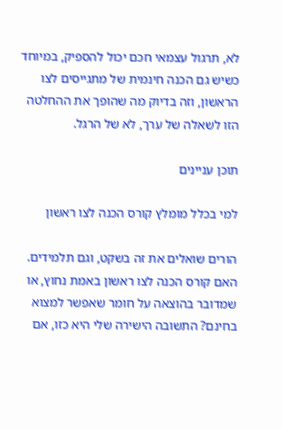לא, תרגול עצמאי חכם יכול להספיק, במיוחד כשיש גם הכנה חינמית של מתגייסים לצו הראשון, וזה בדיוק מה שהופך את ההחלטה הזו לשאלה של ערך, לא של הרגל.

תוכן עניינים

למי בכלל מומלץ קורס הכנה לצו ראשון

הורים שואלים את זה בשקט, וגם תלמידים. האם קורס הכנה לצו ראשון באמת נחוץ, או שמדובר בהוצאה על חומר שאפשר למצוא בחינם? התשובה הישירה שלי היא כזו, אם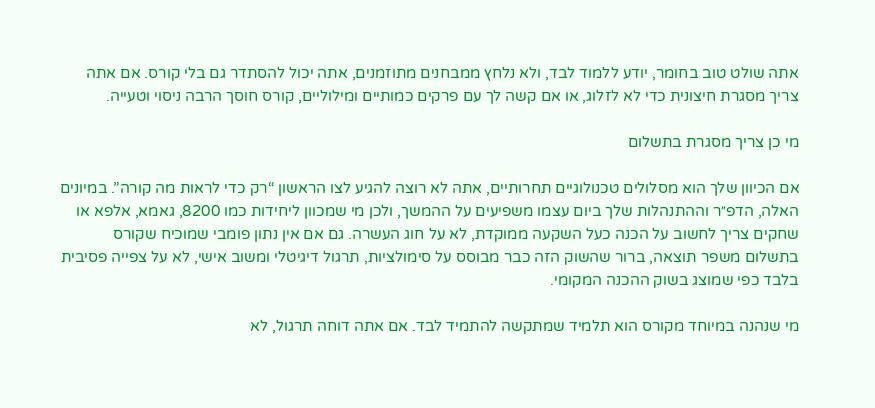אתה שולט טוב בחומר, יודע ללמוד לבד, ולא נלחץ ממבחנים מתוזמנים, אתה יכול להסתדר גם בלי קורס. אם אתה צריך מסגרת חיצונית כדי לא לזלוג, או אם קשה לך עם פרקים כמותיים ומילוליים, קורס חוסך הרבה ניסוי וטעייה.

מי כן צריך מסגרת בתשלום

אם הכיוון שלך הוא מסלולים טכנולוגיים תחרותיים, אתה לא רוצה להגיע לצו הראשון “רק כדי לראות מה קורה”. במיונים האלה, הדפ״ר וההתנהלות שלך ביום עצמו משפיעים על ההמשך, ולכן מי שמכוון ליחידות כמו 8200, גאמא, אלפא או שחקים צריך לחשוב על הכנה כעל השקעה ממוקדת, לא על חוג העשרה. גם אם אין נתון פומבי שמוכיח שקורס בתשלום משפר תוצאה, ברור שהשוק הזה כבר מבוסס על סימולציות, תרגול דיגיטלי ומשוב אישי, לא על צפייה פסיבית בלבד כפי שמוצג בשוק ההכנה המקומי.

מי שנהנה במיוחד מקורס הוא תלמיד שמתקשה להתמיד לבד. אם אתה דוחה תרגול, לא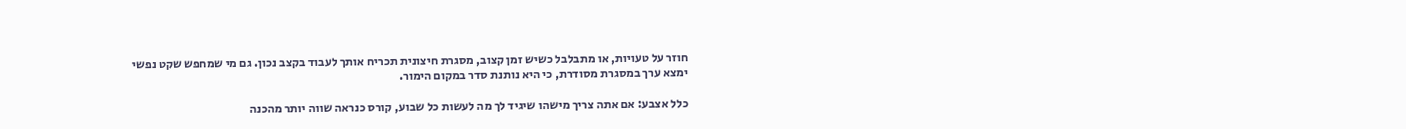חוזר על טעויות, או מתבלבל כשיש זמן קצוב, מסגרת חיצונית תכריח אותך לעבוד בקצב נכון. גם מי שמחפש שקט נפשי ימצא ערך במסגרת מסודרת, כי היא נותנת סדר במקום הימור.

כלל אצבע: אם אתה צריך מישהו שיגיד לך מה לעשות כל שבוע, קורס כנראה שווה יותר מהכנה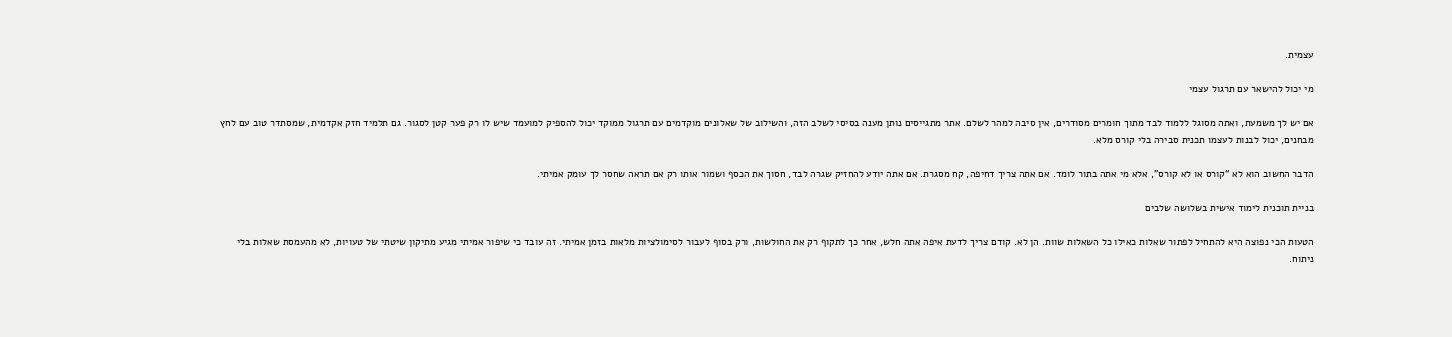עצמית.

מי יכול להישאר עם תרגול עצמי

אם יש לך משמעת, ואתה מסוגל ללמוד לבד מתוך חומרים מסודרים, אין סיבה למהר לשלם. אתר מתגייסים נותן מענה בסיסי לשלב הזה, והשילוב של שאלונים מוקדמים עם תרגול ממוקד יכול להספיק למועמד שיש לו רק פער קטן לסגור. גם תלמיד חזק אקדמית, שמסתדר טוב עם לחץ מבחנים, יכול לבנות לעצמו תכנית סבירה בלי קורס מלא.

הדבר החשוב הוא לא “קורס או לא קורס”, אלא מי אתה בתור לומד. אם אתה צריך דחיפה, קח מסגרת. אם אתה יודע להחזיק שגרה לבד, חסוך את הכסף ושמור אותו רק אם תראה שחסר לך עומק אמיתי.

בניית תוכנית לימוד אישית בשלושה שלבים

הטעות הכי נפוצה היא להתחיל לפתור שאלות כאילו כל השאלות שוות. הן לא. קודם צריך לדעת איפה אתה חלש, אחר כך לתקוף רק את החולשות, ורק בסוף לעבור לסימולציות מלאות בזמן אמיתי. זה עובד כי שיפור אמיתי מגיע מתיקון שיטתי של טעויות, לא מהעמסת שאלות בלי ניתוח.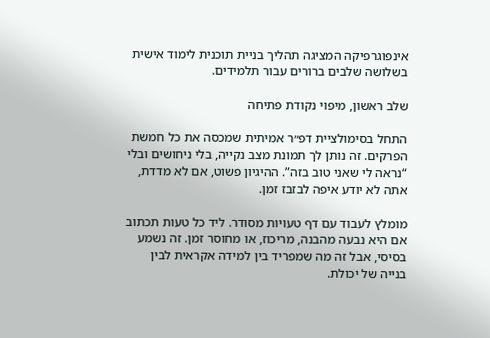אינפוגרפיקה המציגה תהליך בניית תוכנית לימוד אישית בשלושה שלבים ברורים עבור תלמידים.

שלב ראשון, מיפוי נקודת פתיחה

התחל בסימולציית דפ״ר אמיתית שמכסה את כל חמשת הפרקים. זה נותן לך תמונת מצב נקייה, בלי ניחושים ובלי “נראה לי שאני טוב בזה”. ההיגיון פשוט, אם לא מדדת, אתה לא יודע איפה לבזבז זמן.

מומלץ לעבוד עם דף טעויות מסודר. ליד כל טעות תכתוב אם היא נבעה מהבנה, מריכוז, או מחוסר זמן. זה נשמע בסיסי, אבל זה מה שמפריד בין למידה אקראית לבין בנייה של יכולת.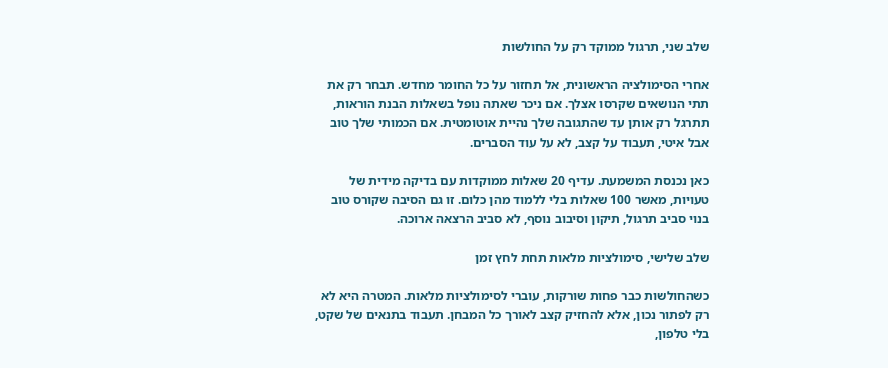שלב שני, תרגול ממוקד רק על החולשות

אחרי הסימולציה הראשונית, אל תחזור על כל החומר מחדש. תבחר רק את תתי הנושאים שקרסו אצלך. אם ניכר שאתה נופל בשאלות הבנת הוראות, תתרגל רק אותן עד שהתגובה שלך נהיית אוטומטית. אם הכמותי שלך טוב אבל איטי, תעבוד על קצב, לא על עוד הסברים.

כאן נכנסת המשמעת. עדיף 20 שאלות ממוקדות עם בדיקה מידית של טעויות, מאשר 100 שאלות בלי ללמוד מהן כלום. זו גם הסיבה שקורס טוב בנוי סביב תרגול, תיקון וסיבוב נוסף, לא סביב הרצאה ארוכה.

שלב שלישי, סימולציות מלאות תחת לחץ זמן

כשהחולשות כבר פחות שורקות, עוברי לסימולציות מלאות. המטרה היא לא רק לפתור נכון, אלא להחזיק קצב לאורך כל המבחן. תעבוד בתנאים של שקט, בלי טלפון,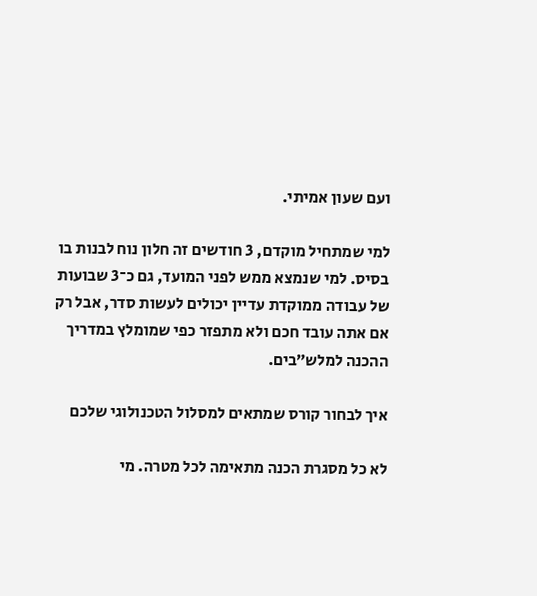ועם שעון אמיתי.

למי שמתחיל מוקדם, 3 חודשים זה חלון נוח לבנות בו בסיס. למי שנמצא ממש לפני המועד, גם כ־3 שבועות של עבודה ממוקדת עדיין יכולים לעשות סדר, אבל רק אם אתה עובד חכם ולא מתפזר כפי שמומלץ במדריך ההכנה למלש״בים.

איך לבחור קורס שמתאים למסלול הטכנולוגי שלכם

לא כל מסגרת הכנה מתאימה לכל מטרה. מי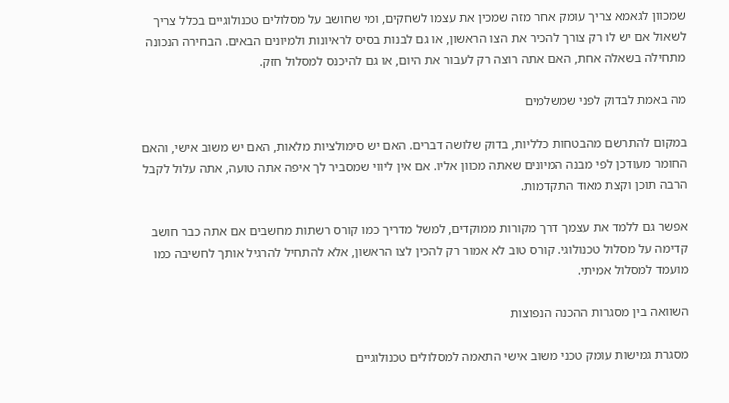שמכוון לגאמא צריך עומק אחר מזה שמכין את עצמו לשחקים, ומי שחושב על מסלולים טכנולוגיים בכלל צריך לשאול אם יש לו רק צורך להכיר את הצו הראשון, או גם לבנות בסיס לראיונות ולמיונים הבאים. הבחירה הנכונה מתחילה בשאלה אחת, האם אתה רוצה רק לעבור את היום, או גם להיכנס למסלול חזק.

מה באמת לבדוק לפני שמשלמים

במקום להתרשם מהבטחות כלליות, בדוק שלושה דברים. האם יש סימולציות מלאות, האם יש משוב אישי, והאם החומר מעודכן לפי מבנה המיונים שאתה מכוון אליו. אם אין ליווי שמסביר לך איפה אתה טועה, אתה עלול לקבל הרבה תוכן וקצת מאוד התקדמות.

אפשר גם ללמד את עצמך דרך מקורות ממוקדים, למשל מדריך כמו קורס רשתות מחשבים אם אתה כבר חושב קדימה על מסלול טכנולוגי. קורס טוב לא אמור רק להכין לצו הראשון, אלא להתחיל להרגיל אותך לחשיבה כמו מועמד למסלול אמיתי.

השוואה בין מסגרות ההכנה הנפוצות

מסגרת גמישות עומק טכני משוב אישי התאמה למסלולים טכנולוגיים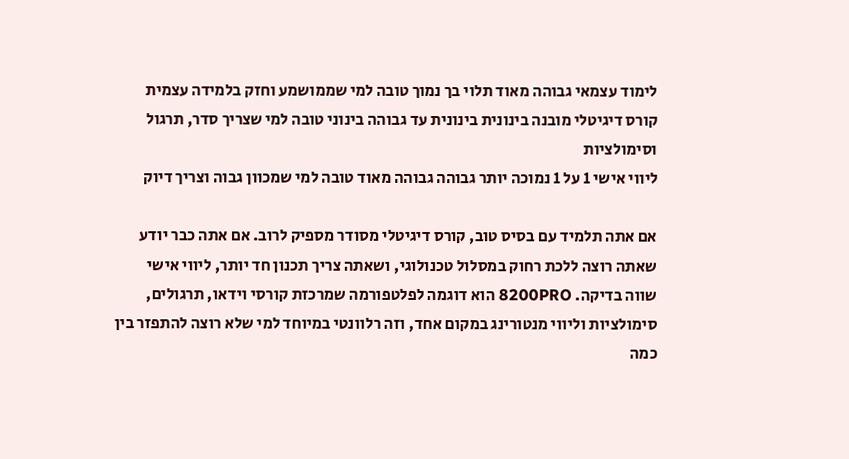לימוד עצמאי גבוהה מאוד תלוי בך נמוך טובה למי שממושמע וחזק בלמידה עצמית
קורס דיגיטלי מובנה בינונית בינונית עד גבוהה בינוני טובה למי שצריך סדר, תרגול וסימולציות
ליווי אישי 1 על 1 נמוכה יותר גבוהה גבוהה מאוד טובה למי שמכוון גבוה וצריך דיוק

אם אתה תלמיד עם בסיס טוב, קורס דיגיטלי מסודר מספיק לרוב. אם אתה כבר יודע שאתה רוצה ללכת רחוק במסלול טכנולוגי, ושאתה צריך תכנון חד יותר, ליווי אישי שווה בדיקה. 8200PRO הוא דוגמה לפלטפורמה שמרכזת קורסי וידאו, תרגולים, סימולציות וליווי מנטורינג במקום אחד, וזה רלוונטי במיוחד למי שלא רוצה להתפזר בין כמה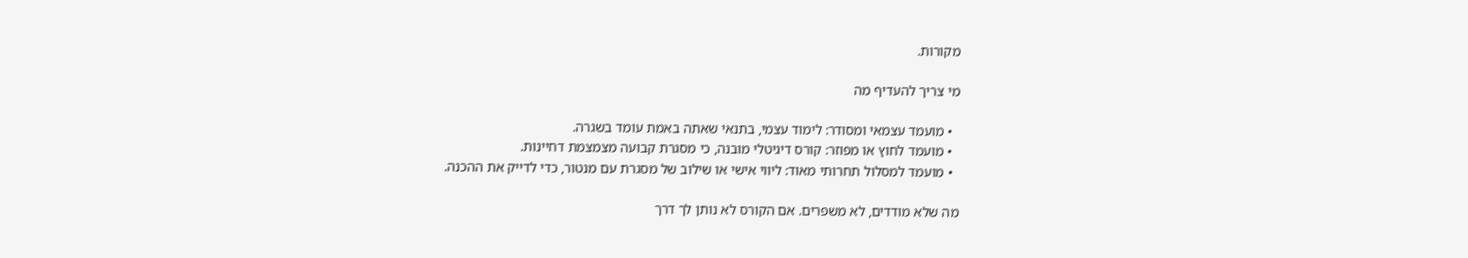מקורות.

מי צריך להעדיף מה

  • מועמד עצמאי ומסודר: לימוד עצמי, בתנאי שאתה באמת עומד בשגרה.
  • מועמד לחוץ או מפוזר: קורס דיגיטלי מובנה, כי מסגרת קבועה מצמצמת דחיינות.
  • מועמד למסלול תחרותי מאוד: ליווי אישי או שילוב של מסגרת עם מנטור, כדי לדייק את ההכנה.

מה שלא מודדים, לא משפרים. אם הקורס לא נותן לך דרך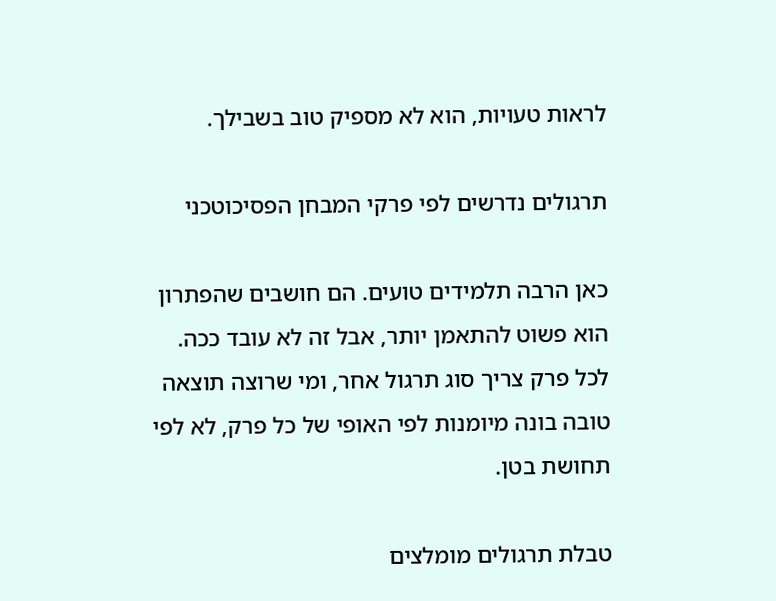לראות טעויות, הוא לא מספיק טוב בשבילך.

תרגולים נדרשים לפי פרקי המבחן הפסיכוטכני

כאן הרבה תלמידים טועים. הם חושבים שהפתרון הוא פשוט להתאמן יותר, אבל זה לא עובד ככה. לכל פרק צריך סוג תרגול אחר, ומי שרוצה תוצאה טובה בונה מיומנות לפי האופי של כל פרק, לא לפי תחושת בטן.

טבלת תרגולים מומלצים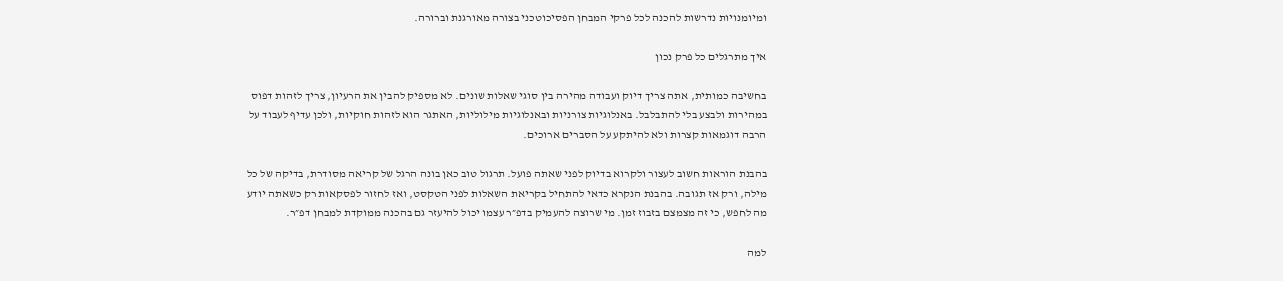ומיומנויות נדרשות להכנה לכל פרקי המבחן הפסיכוטכני בצורה מאורגנת וברורה.

איך מתרגלים כל פרק נכון

בחשיבה כמותית, אתה צריך דיוק ועבודה מהירה בין סוגי שאלות שונים. לא מספיק להבין את הרעיון, צריך לזהות דפוס במהירות ולבצע בלי להתבלבל. באנלוגיות צורניות ובאנלוגיות מילוליות, האתגר הוא לזהות חוקיות, ולכן עדיף לעבוד על הרבה דוגמאות קצרות ולא להיתקע על הסברים ארוכים.

בהבנת הוראות חשוב לעצור ולקרוא בדיוק לפני שאתה פועל. תרגול טוב כאן בונה הרגל של קריאה מסודרת, בדיקה של כל מילה, ורק אז תגובה. בהבנת הנקרא כדאי להתחיל בקריאת השאלות לפני הטקסט, ואז לחזור לפסקאות רק כשאתה יודע מה לחפש, כי זה מצמצם בזבוז זמן. מי שרוצה להעמיק בדפ״ר עצמו יכול להיעזר גם בהכנה ממוקדת למבחן דפ״ר.

למה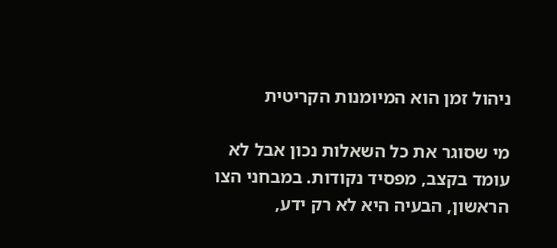ניהול זמן הוא המיומנות הקריטית

מי שסוגר את כל השאלות נכון אבל לא עומד בקצב, מפסיד נקודות. במבחני הצו הראשון, הבעיה היא לא רק ידע,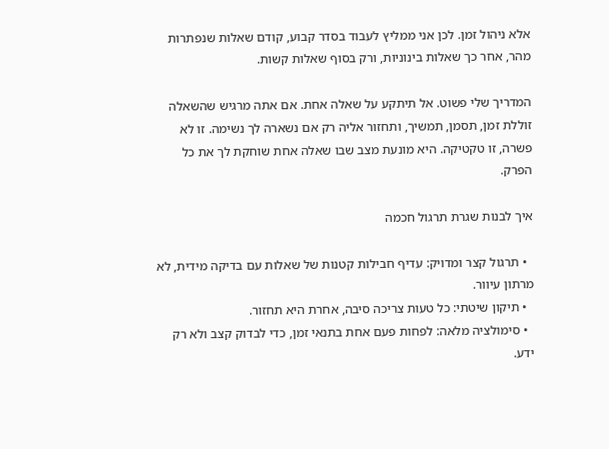אלא ניהול זמן. לכן אני ממליץ לעבוד בסדר קבוע, קודם שאלות שנפתרות מהר, אחר כך שאלות בינוניות, ורק בסוף שאלות קשות.

המדריך שלי פשוט. אל תיתקע על שאלה אחת. אם אתה מרגיש שהשאלה זוללת זמן, תסמן, תמשיך, ותחזור אליה רק אם נשארה לך נשימה. זו לא פשרה, זו טקטיקה. היא מונעת מצב שבו שאלה אחת שוחקת לך את כל הפרק.

איך לבנות שגרת תרגול חכמה

  • תרגול קצר ומדויק: עדיף חבילות קטנות של שאלות עם בדיקה מידית, לא מרתון עיוור.
  • תיקון שיטתי: כל טעות צריכה סיבה, אחרת היא תחזור.
  • סימולציה מלאה: לפחות פעם אחת בתנאי זמן, כדי לבדוק קצב ולא רק ידע.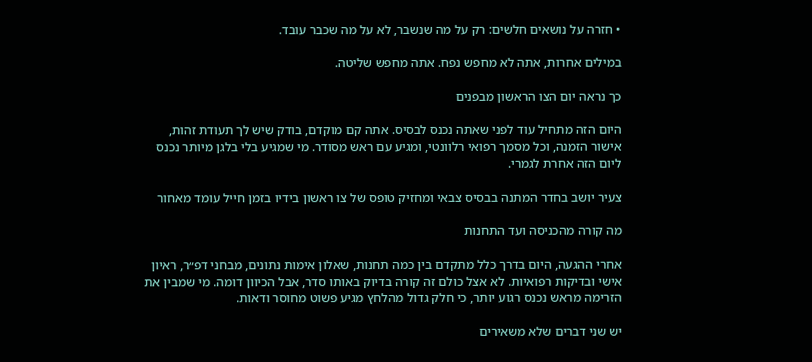• חזרה על נושאים חלשים: רק על מה שנשבר, לא על מה שכבר עובד.

במילים אחרות, אתה לא מחפש נפח. אתה מחפש שליטה.

כך נראה יום הצו הראשון מבפנים

היום הזה מתחיל עוד לפני שאתה נכנס לבסיס. אתה קם מוקדם, בודק שיש לך תעודת זהות, אישור הזמנה, וכל מסמך רפואי רלוונטי, ומגיע עם ראש מסודר. מי שמגיע בלי בלגן מיותר נכנס ליום הזה אחרת לגמרי.

צעיר יושב בחדר המתנה בבסיס צבאי ומחזיק טופס של צו ראשון בידיו בזמן חייל עומד מאחור

מה קורה מהכניסה ועד התחנות

אחרי ההגעה, היום בדרך כלל מתקדם בין כמה תחנות, שאלון אימות נתונים, מבחני דפ״ר, ראיון אישי ובדיקות רפואיות. לא אצל כולם זה קורה בדיוק באותו סדר, אבל הכיוון דומה. מי שמבין את הזרימה מראש נכנס רגוע יותר, כי חלק גדול מהלחץ מגיע פשוט מחוסר ודאות.

יש שני דברים שלא משאירים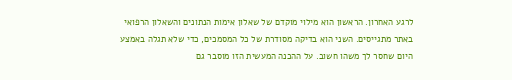לרגע האחרון. הראשון הוא מילוי מוקדם של שאלון אימות הנתונים והשאלון הרפואי באתר מתגייסים. השני הוא בדיקה מסודרת של כל המסמכים, כדי שלא תגלה באמצע היום שחסר לך משהו חשוב. על ההכנה המעשית הזו מוסבר גם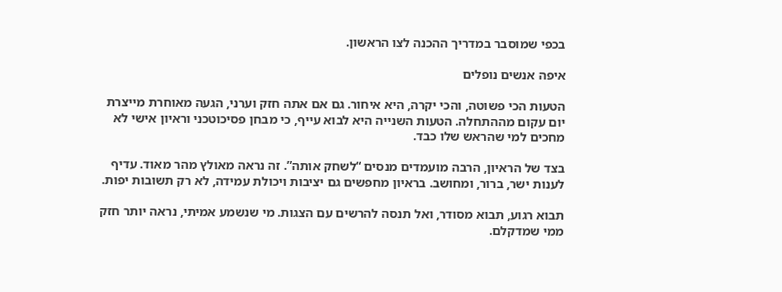בכפי שמוסבר במדריך ההכנה לצו הראשון.

איפה אנשים נופלים

הטעות הכי פשוטה, והכי יקרה, היא איחור. גם אם אתה חזק וערני, הגעה מאוחרת מייצרת יום עקום מההתחלה. הטעות השנייה היא לבוא עייף, כי מבחן פסיכוטכני וראיון אישי לא מחכים למי שהראש שלו כבד.

בצד של הראיון, הרבה מועמדים מנסים “לשחק אותה”. זה נראה מאולץ מהר מאוד. עדיף לענות ישר, ברור, ומחושב. בראיון מחפשים גם יציבות ויכולת עמידה, לא רק תשובות יפות.

תבוא רגוע, תבוא מסודר, ואל תנסה להרשים עם הצגות. מי שנשמע אמיתי, נראה יותר חזק ממי שמדקלם.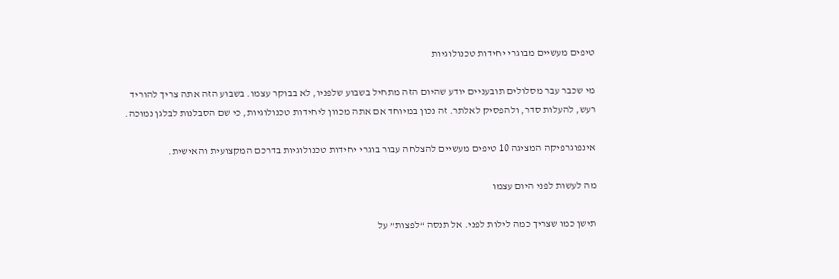טיפים מעשיים מבוגרי יחידות טכנולוגיות

מי שכבר עבר מסלולים תובעניים יודע שהיום הזה מתחיל בשבוע שלפניו, לא בבוקר עצמו. בשבוע הזה אתה צריך להוריד רעש, להעלות סדר, ולהפסיק לאלתר. זה נכון במיוחד אם אתה מכוון ליחידות טכנולוגיות, כי שם הסבלנות לבלגן נמוכה.

אינפוגרפיקה המציגה 10 טיפים מעשיים להצלחה עבור בוגרי יחידות טכנולוגיות בדרכם המקצועית והאישית.

מה לעשות לפני היום עצמו

תישן כמו שצריך כמה לילות לפני. אל תנסה “לפצות” על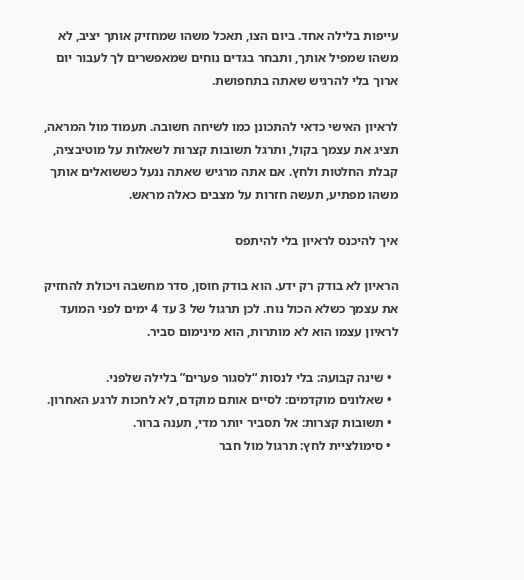עייפות בלילה אחד. ביום הצו, תאכל משהו שמחזיק אותך יציב, לא משהו שמפיל אותך, ותבחר בגדים נוחים שמאפשרים לך לעבור יום ארוך בלי להרגיש שאתה בתחפושת.

לראיון האישי כדאי להתכונן כמו לשיחה חשובה. תעמוד מול המראה, תציג את עצמך בקול, ותרגל תשובות קצרות לשאלות על מוטיבציה, קבלת החלטות ולחץ. אם אתה מרגיש שאתה ננעל כששואלים אותך משהו מפתיע, תעשה חזרות על מצבים כאלה מראש.

איך להיכנס לראיון בלי להיתפס

הראיון לא בודק רק ידע. הוא בודק חוסן, סדר מחשבה ויכולת להחזיק את עצמך כשלא הכול נוח. לכן תרגול של 3 עד 4 ימים לפני המועד לראיון עצמו הוא לא מותרות, הוא מינימום סביר.

  • שינה קבועה: בלי לנסות “לסגור פערים” בלילה שלפני.
  • שאלונים מוקדמים: לסיים אותם מוקדם, לא לחכות לרגע האחרון.
  • תשובות קצרות: אל תסביר יותר מדי, תענה ברור.
  • סימולציית לחץ: תרגול מול חבר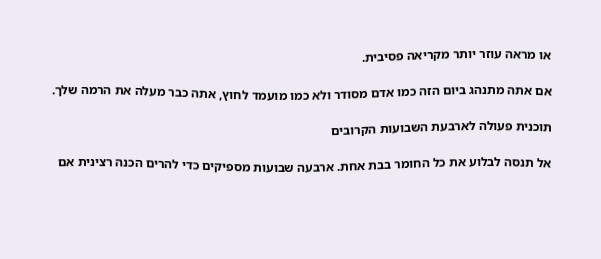או מראה עוזר יותר מקריאה פסיבית.

אם אתה מתנהג ביום הזה כמו אדם מסודר ולא כמו מועמד לחוץ, אתה כבר מעלה את הרמה שלך.

תוכנית פעולה לארבעת השבועות הקרובים

אל תנסה לבלוע את כל החומר בבת אחת. ארבעה שבועות מספיקים כדי להרים הכנה רצינית אם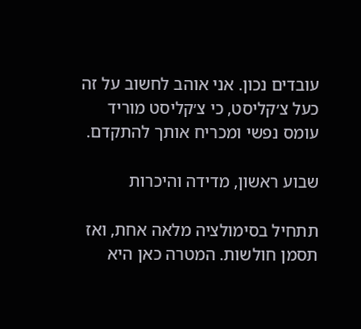עובדים נכון. אני אוהב לחשוב על זה כעל צ׳קליסט, כי צ׳קליסט מוריד עומס נפשי ומכריח אותך להתקדם.

שבוע ראשון, מדידה והיכרות

תתחיל בסימולציה מלאה אחת, ואז תסמן חולשות. המטרה כאן היא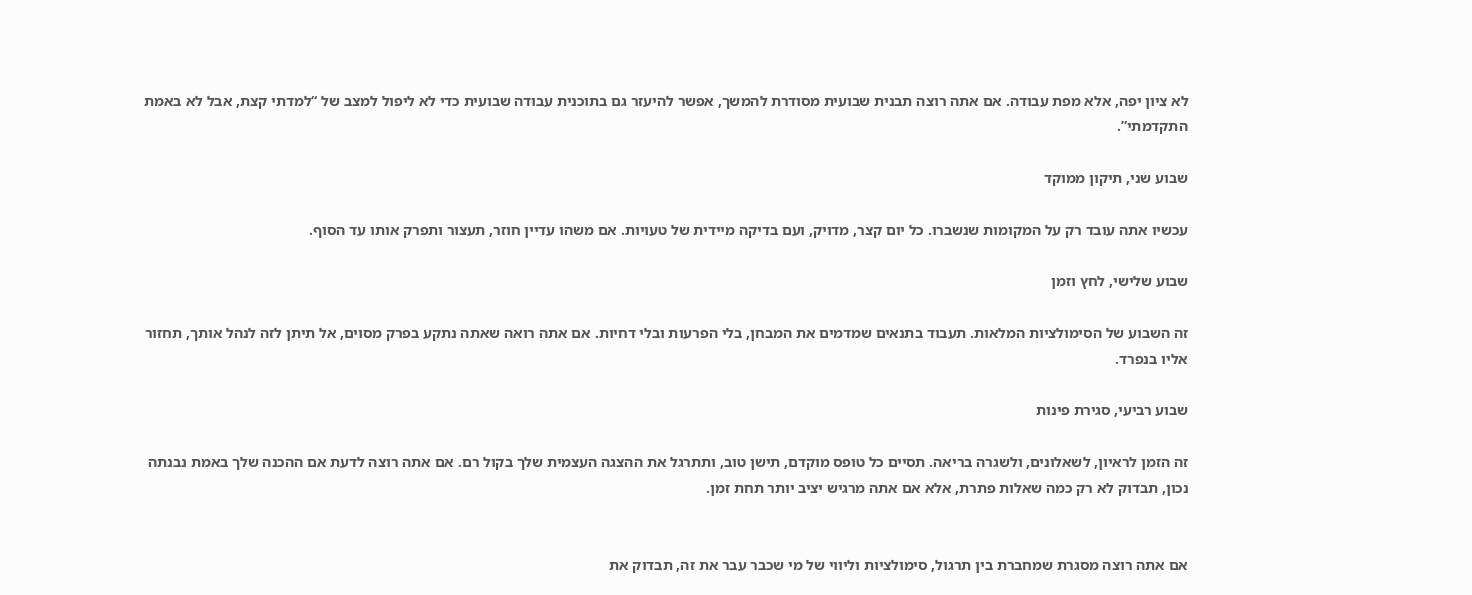לא ציון יפה, אלא מפת עבודה. אם אתה רוצה תבנית שבועית מסודרת להמשך, אפשר להיעזר גם בתוכנית עבודה שבועית כדי לא ליפול למצב של “למדתי קצת, אבל לא באמת התקדמתי”.

שבוע שני, תיקון ממוקד

עכשיו אתה עובד רק על המקומות שנשברו. כל יום קצר, מדויק, ועם בדיקה מיידית של טעויות. אם משהו עדיין חוזר, תעצור ותפרק אותו עד הסוף.

שבוע שלישי, לחץ וזמן

זה השבוע של הסימולציות המלאות. תעבוד בתנאים שמדמים את המבחן, בלי הפרעות ובלי דחיות. אם אתה רואה שאתה נתקע בפרק מסוים, אל תיתן לזה לנהל אותך, תחזור אליו בנפרד.

שבוע רביעי, סגירת פינות

זה הזמן לראיון, לשאלונים, ולשגרה בריאה. תסיים כל טופס מוקדם, תישן טוב, ותתרגל את ההצגה העצמית שלך בקול רם. אם אתה רוצה לדעת אם ההכנה שלך באמת נבנתה נכון, תבדוק לא רק כמה שאלות פתרת, אלא אם אתה מרגיש יציב יותר תחת זמן.


אם אתה רוצה מסגרת שמחברת בין תרגול, סימולציות וליווי של מי שכבר עבר את זה, תבדוק את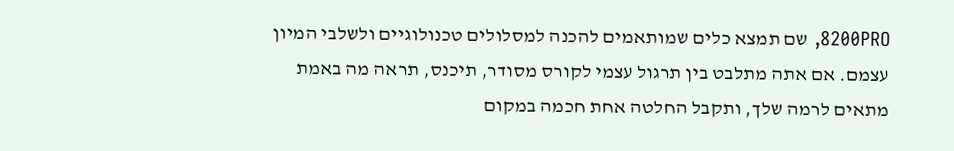8200PRO, שם תמצא כלים שמותאמים להכנה למסלולים טכנולוגיים ולשלבי המיון עצמם. אם אתה מתלבט בין תרגול עצמי לקורס מסודר, תיכנס, תראה מה באמת מתאים לרמה שלך, ותקבל החלטה אחת חכמה במקום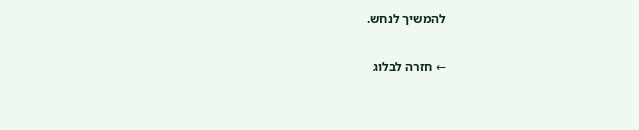להמשיך לנחש.

← חזרה לבלוג